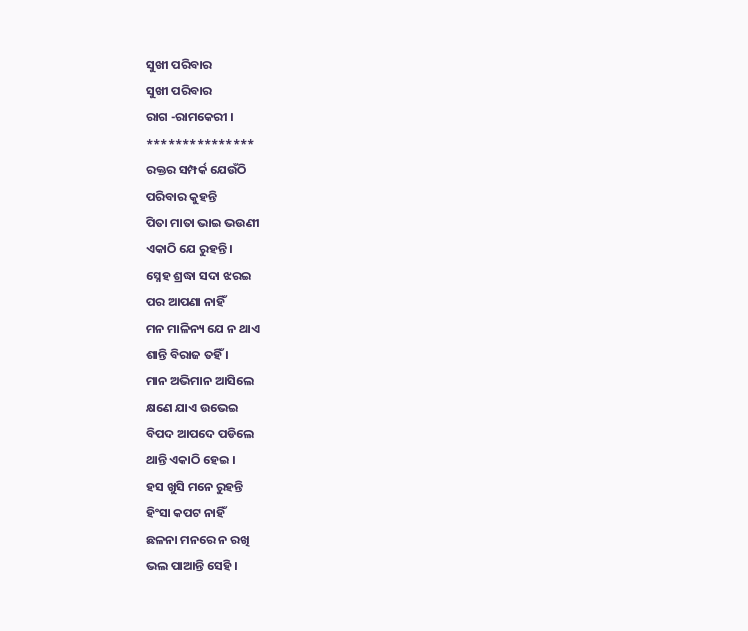ସୁଖୀ ପରିବାର
ସୁଖୀ ପରିବାର
ରାଗ -ରାମକେରୀ ।
***************
ରକ୍ତର ସମ୍ପର୍କ ଯେଉଁଠି
ପରିବାର କୁହନ୍ତି
ପିତା ମାତା ଭାଇ ଭଉଣୀ
ଏକାଠି ଯେ ରୁହନ୍ତି ।
ସ୍ନେହ ଶ୍ରଦ୍ଧା ସଦା ଝରଇ
ପର ଆପଣା ନାହିଁ
ମନ ମାଳିନ୍ୟ ଯେ ନ ଥାଏ
ଶାନ୍ତି ବିରାଜ ତହିଁ ।
ମାନ ଅଭିମାନ ଆସିଲେ
କ୍ଷଣେ ଯାଏ ଉଭେଇ
ବିପଦ ଆପଦେ ପଡିଲେ
ଥାନ୍ତି ଏକାଠି ହେଇ ।
ହସ ଖୁସି ମନେ ରୁହନ୍ତି
ହିଂସା କପଟ ନାହିଁ
ଛଳନା ମନରେ ନ ରଖି
ଭଲ ପାଆନ୍ତି ସେହି ।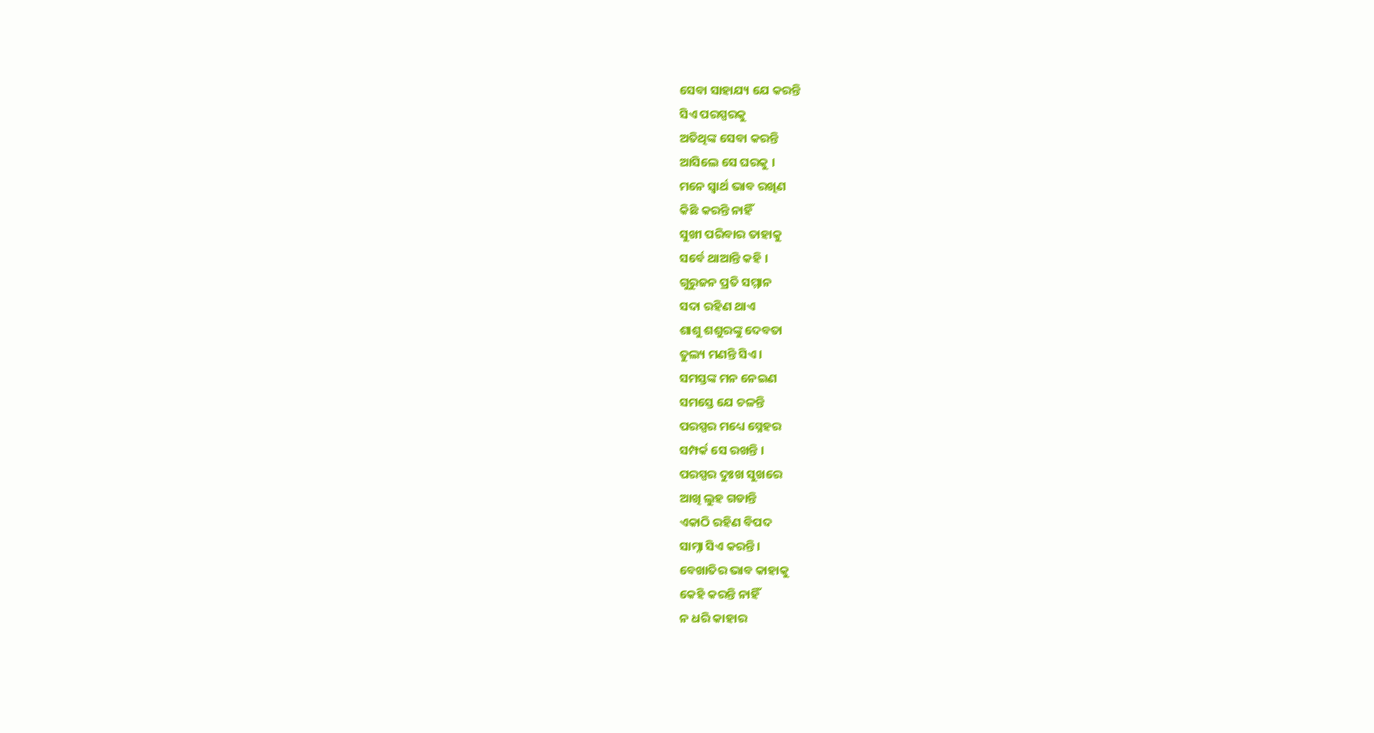ସେବା ସାହାଯ୍ୟ ଯେ କରନ୍ତି
ସିଏ ପରସ୍ପରକୁ
ଅତିଥିଙ୍କ ସେବା କରନ୍ତି
ଆସିଲେ ସେ ଘରକୁ ।
ମନେ ସ୍ୱାର୍ଥ ଭାବ ରଖିଣ
କିଛି କରନ୍ତି ନାହିଁ
ସୁଖୀ ପରିବାର ତାହାକୁ
ସର୍ବେ ଥାଆନ୍ତି କହି ।
ଗୁରୁଜନ ପ୍ରତି ସମ୍ମାନ
ସଦା ରହିଣ ଥାଏ
ଶାଶୁ ଶଶୁରଙ୍କୁ ଦେବତା
ତୁଲ୍ୟ ମଣନ୍ତି ସିଏ ।
ସମସ୍ତଙ୍କ ମନ ନେଇଣ
ସମସ୍ତେ ଯେ ଚଳନ୍ତି
ପରସ୍ପର ମଧ୍ୟେ ସ୍ନେହର
ସମ୍ପର୍କ ସେ ରଖନ୍ତି ।
ପରସ୍ପର ଦୁଃଖ ସୁଖରେ
ଆଖି ଲୁହ ଗଡାନ୍ତି
ଏକାଠି ରହିଣ ବିପଦ
ସାମ୍ନା ସିଏ କରନ୍ତି ।
ବେଖାତିର ଭାବ କାହାକୁ
କେହି କରନ୍ତି ନାହିଁ
ନ ଧରି କାହାର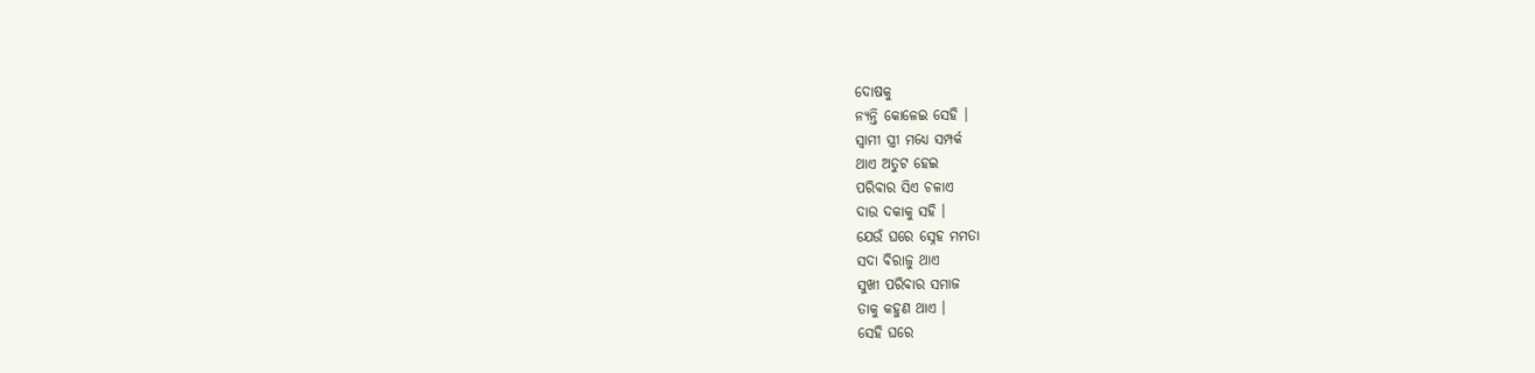ଦୋଷକୁ
ନ୍ୟନ୍ତି କୋଳେଇ ସେହି ।
ସ୍ୱାମୀ ସ୍ତ୍ରୀ ମଧ୍ୟେ ସମ୍ପର୍କ
ଥାଏ ଅତୁଟ ହେଇ
ପରିବାର ସିଏ ଚଳାଏ
ଦାଉ ଦକାକୁ ସହି ।
ଯେଉଁ ଘରେ ସ୍ନେହ ମମତା
ସଦା ବିରାଜୁ ଥାଏ
ସୁଖୀ ପରିବାର ସମାଜ
ତାକୁ କହୁଣ ଥାଏ ।
ସେହି ଘରେ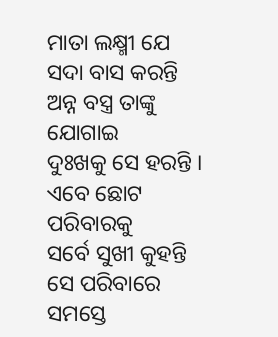ମାତା ଲକ୍ଷ୍ମୀ ଯେ
ସଦା ବାସ କରନ୍ତି
ଅନ୍ନ ବସ୍ତ୍ର ତାଙ୍କୁ ଯୋଗାଇ
ଦୁଃଖକୁ ସେ ହରନ୍ତି ।
ଏବେ ଛୋଟ ପରିବାରକୁ
ସର୍ବେ ସୁଖୀ କୁହନ୍ତି
ସେ ପରିବାରେ ସମସ୍ତେ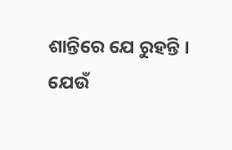ଶାନ୍ତିରେ ଯେ ରୁହନ୍ତି ।
ଯେଉଁ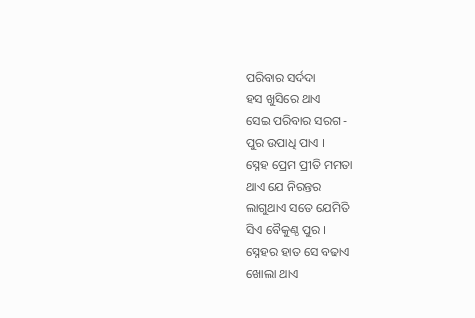ପରିବାର ସର୍ଦଦା
ହସ ଖୁସିରେ ଥାଏ
ସେଇ ପରିବାର ସରଗ -
ପୁର ଉପାଧି ପାଏ ।
ସ୍ନେହ ପ୍ରେମ ପ୍ରୀତି ମମତା
ଥାଏ ଯେ ନିରନ୍ତର
ଲାଗୁଥାଏ ସତେ ଯେମିତି
ସିଏ ବୈକୁଣ୍ଠ ପୁର ।
ସ୍ନେହର ହାତ ସେ ବଢାଏ
ଖୋଲା ଥାଏ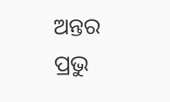ଅନ୍ତର
ପ୍ରଭୁ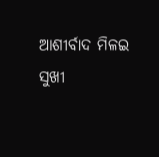ଆଶୀର୍ବାଦ ମିଳଇ
ସୁଖୀ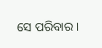ସେ ପରିବାର ।